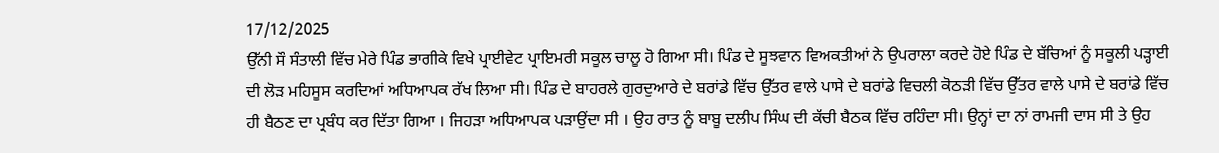17/12/2025
ਉੱਨੀ ਸੌ ਸੰਤਾਲੀ ਵਿੱਚ ਮੇਰੇ ਪਿੰਡ ਭਾਗੀਕੇ ਵਿਖੇ ਪ੍ਰਾਈਵੇਟ ਪ੍ਰਾਇਮਰੀ ਸਕੂਲ ਚਾਲੂ ਹੋ ਗਿਆ ਸੀ। ਪਿੰਡ ਦੇ ਸੂਝਵਾਨ ਵਿਅਕਤੀਆਂ ਨੇ ਉਪਰਾਲਾ ਕਰਦੇ ਹੋਏ ਪਿੰਡ ਦੇ ਬੱਚਿਆਂ ਨੂੰ ਸਕੂਲੀ ਪੜ੍ਹਾਈ ਦੀ ਲੋੜ ਮਹਿਸੂਸ ਕਰਦਿਆਂ ਅਧਿਆਪਕ ਰੱਖ ਲਿਆ ਸੀ। ਪਿੰਡ ਦੇ ਬਾਹਰਲੇ ਗੁਰਦੁਆਰੇ ਦੇ ਬਰਾਂਡੇ ਵਿੱਚ ਉੱਤਰ ਵਾਲੇ ਪਾਸੇ ਦੇ ਬਰਾਂਡੇ ਵਿਚਲੀ ਕੋਠੜੀ ਵਿੱਚ ਉੱਤਰ ਵਾਲੇ ਪਾਸੇ ਦੇ ਬਰਾਂਡੇ ਵਿੱਚ ਹੀ ਬੈਠਣ ਦਾ ਪ੍ਰਬੰਧ ਕਰ ਦਿੱਤਾ ਗਿਆ । ਜਿਹੜਾ ਅਧਿਆਪਕ ਪੜਾਉਂਦਾ ਸੀ । ਉਹ ਰਾਤ ਨੂੰ ਬਾਬੂ ਦਲੀਪ ਸਿੰਘ ਦੀ ਕੱਚੀ ਬੈਠਕ ਵਿੱਚ ਰਹਿੰਦਾ ਸੀ। ਉਨ੍ਹਾਂ ਦਾ ਨਾਂ ਰਾਮਜੀ ਦਾਸ ਸੀ ਤੇ ਉਹ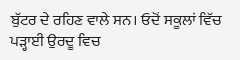ਬੁੱਟਰ ਦੇ ਰਹਿਣ ਵਾਲੇ ਸਨ। ਓਦੋਂ ਸਕੂਲਾਂ ਵਿੱਚ ਪੜ੍ਹਾਈ ਉਰਦੂ ਵਿਚ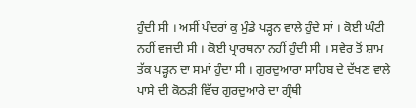ਹੁੰਦੀ ਸੀ । ਅਸੀਂ ਪੰਦਰਾਂ ਕੁ ਮੁੰਡੇ ਪੜ੍ਹਨ ਵਾਲੇ ਹੁੰਦੇ ਸਾਂ । ਕੋਈ ਘੰਟੀ ਨਹੀਂ ਵਜਦੀ ਸੀ । ਕੋਈ ਪ੍ਰਾਰਥਨਾ ਨਹੀਂ ਹੁੰਦੀ ਸੀ । ਸਵੇਰ ਤੋਂ ਸ਼ਾਮ ਤੱਕ ਪੜ੍ਹਨ ਦਾ ਸਮਾਂ ਹੁੰਦਾ ਸੀ । ਗੁਰਦੁਆਰਾ ਸਾਹਿਬ ਦੇ ਦੱਖਣ ਵਾਲੇ ਪਾਸੇ ਦੀ ਕੋਠੜੀ ਵਿੱਚ ਗੁਰਦੁਆਰੇ ਦਾ ਗ੍ਰੰਥੀ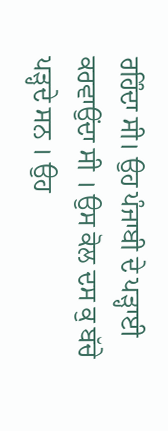ਰਹਿੰਦਾ ਸੀ। ਉਹ ਪੰਜਾਬੀ ਦੇ ਪੜ੍ਹਾਈ ਕਰਵਾਉਂਦਾ ਸੀ । ਉਸ ਕੋਲ ਦਸ ਕੁ ਬੱਚੇ ਪੜ੍ਹਦੇ ਸਨ । ਉਹ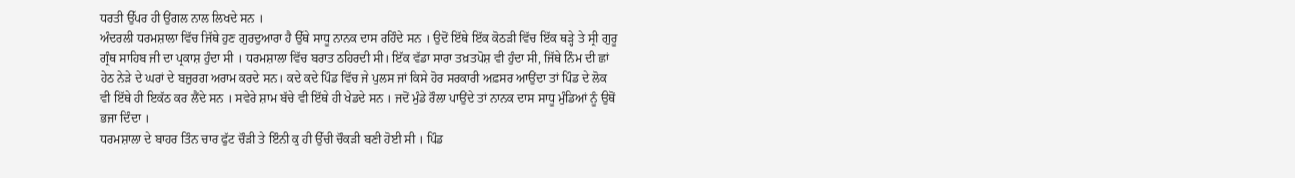ਧਰਤੀ ਉੱਪਰ ਹੀ ਉਂਗਲ ਨਾਲ ਲਿਖਦੇ ਸਨ ।
ਅੰਦਰਲੀ ਧਰਮਸ਼ਾਲਾ ਵਿੱਚ ਜਿੱਥੇ ਹੁਣ ਗੁਰਦੁਆਰਾ ਹੈ ਉੱਥੇ ਸਾਧੂ ਨਾਨਕ ਦਾਸ ਰਹਿੰਦੇ ਸਨ । ਉਦੋਂ ਇੱਥੇ ਇੱਕ ਕੋਠੜੀ ਵਿੱਚ ਇੱਕ ਥੜ੍ਹੇ ਤੇ ਸ੍ਰੀ ਗੁਰੂ ਗ੍ਰੰਥ ਸਾਹਿਬ ਜੀ ਦਾ ਪ੍ਰਕਾਸ਼ ਹੁੰਦਾ ਸੀ । ਧਰਮਸ਼ਾਲਾ ਵਿੱਚ ਬਰਾਤ ਠਹਿਰਦੀ ਸੀ। ਇੱਕ ਵੱਡਾ ਸਾਰਾ ਤਖ਼ਤਪੋਸ਼ ਵੀ ਹੁੰਦਾ ਸੀ, ਜਿੱਥੇ ਨਿੰਮ ਦੀ ਛਾਂ ਹੇਠ ਨੇੜੇ ਦੇ ਘਰਾਂ ਦੇ ਬਜ਼ੁਰਗ ਅਰਾਮ ਕਰਦੇ ਸਨ। ਕਦੇ ਕਦੇ ਪਿੰਡ ਵਿੱਚ ਜੇ ਪੁਲਸ ਜਾਂ ਕਿਸੇ ਹੋਰ ਸਰਕਾਰੀ ਅਫ਼ਸਰ ਆਉਂਦਾ ਤਾਂ ਪਿੰਡ ਦੇ ਲੋਕ ਵੀ ਇੱਥੇ ਹੀ ਇਕੱਠ ਕਰ ਲੈਂਦੇ ਸਨ । ਸਵੇਰੇ ਸ਼ਾਮ ਬੱਚੇ ਵੀ ਇੱਥੇ ਹੀ ਖੇਡਦੇ ਸਨ । ਜਦੋਂ ਮੁੰਡੇ ਰੌਲਾ ਪਾਉਂਦੇ ਤਾਂ ਨਾਨਕ ਦਾਸ ਸਾਧੂ ਮੁੰਡਿਆਂ ਨੂੰ ਉਥੋਂ ਭਜਾ ਦਿੰਦਾ ।
ਧਰਮਸ਼ਾਲਾ ਦੇ ਬਾਹਰ ਤਿੰਨ ਚਾਰ ਫੁੱਟ ਚੌੜੀ ਤੇ ਇੰਨੀ ਕੁ ਹੀ ਉੱਚੀ ਚੌਕੜੀ ਬਣੀ ਹੋਈ ਸੀ । ਪਿੰਡ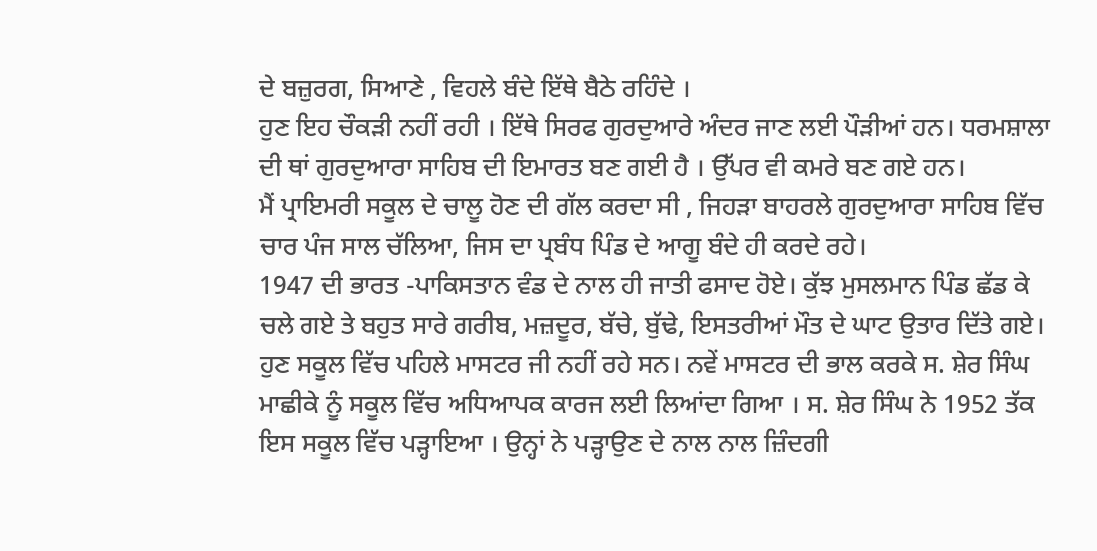ਦੇ ਬਜ਼ੁਰਗ, ਸਿਆਣੇ , ਵਿਹਲੇ ਬੰਦੇ ਇੱਥੇ ਬੈਠੇ ਰਹਿੰਦੇ ।
ਹੁਣ ਇਹ ਚੌਕੜੀ ਨਹੀਂ ਰਹੀ । ਇੱਥੇ ਸਿਰਫ ਗੁਰਦੁਆਰੇ ਅੰਦਰ ਜਾਣ ਲਈ ਪੌੜੀਆਂ ਹਨ। ਧਰਮਸ਼ਾਲਾ ਦੀ ਥਾਂ ਗੁਰਦੁਆਰਾ ਸਾਹਿਬ ਦੀ ਇਮਾਰਤ ਬਣ ਗਈ ਹੈ । ਉੱਪਰ ਵੀ ਕਮਰੇ ਬਣ ਗਏ ਹਨ।
ਮੈਂ ਪ੍ਰਾਇਮਰੀ ਸਕੂਲ ਦੇ ਚਾਲੂ ਹੋਣ ਦੀ ਗੱਲ ਕਰਦਾ ਸੀ , ਜਿਹੜਾ ਬਾਹਰਲੇ ਗੁਰਦੁਆਰਾ ਸਾਹਿਬ ਵਿੱਚ ਚਾਰ ਪੰਜ ਸਾਲ ਚੱਲਿਆ, ਜਿਸ ਦਾ ਪ੍ਰਬੰਧ ਪਿੰਡ ਦੇ ਆਗੂ ਬੰਦੇ ਹੀ ਕਰਦੇ ਰਹੇ।
1947 ਦੀ ਭਾਰਤ -ਪਾਕਿਸਤਾਨ ਵੰਡ ਦੇ ਨਾਲ ਹੀ ਜਾਤੀ ਫਸਾਦ ਹੋਏ। ਕੁੱਝ ਮੁਸਲਮਾਨ ਪਿੰਡ ਛੱਡ ਕੇ ਚਲੇ ਗਏ ਤੇ ਬਹੁਤ ਸਾਰੇ ਗਰੀਬ, ਮਜ਼ਦੂਰ, ਬੱਚੇ, ਬੁੱਢੇ, ਇਸਤਰੀਆਂ ਮੌਤ ਦੇ ਘਾਟ ਉਤਾਰ ਦਿੱਤੇ ਗਏ।
ਹੁਣ ਸਕੂਲ ਵਿੱਚ ਪਹਿਲੇ ਮਾਸਟਰ ਜੀ ਨਹੀਂ ਰਹੇ ਸਨ। ਨਵੇਂ ਮਾਸਟਰ ਦੀ ਭਾਲ ਕਰਕੇ ਸ. ਸ਼ੇਰ ਸਿੰਘ ਮਾਛੀਕੇ ਨੂੰ ਸਕੂਲ ਵਿੱਚ ਅਧਿਆਪਕ ਕਾਰਜ ਲਈ ਲਿਆਂਦਾ ਗਿਆ । ਸ. ਸ਼ੇਰ ਸਿੰਘ ਨੇ 1952 ਤੱਕ ਇਸ ਸਕੂਲ ਵਿੱਚ ਪੜ੍ਹਾਇਆ । ਉਨ੍ਹਾਂ ਨੇ ਪੜ੍ਹਾਉਣ ਦੇ ਨਾਲ ਨਾਲ ਜ਼ਿੰਦਗੀ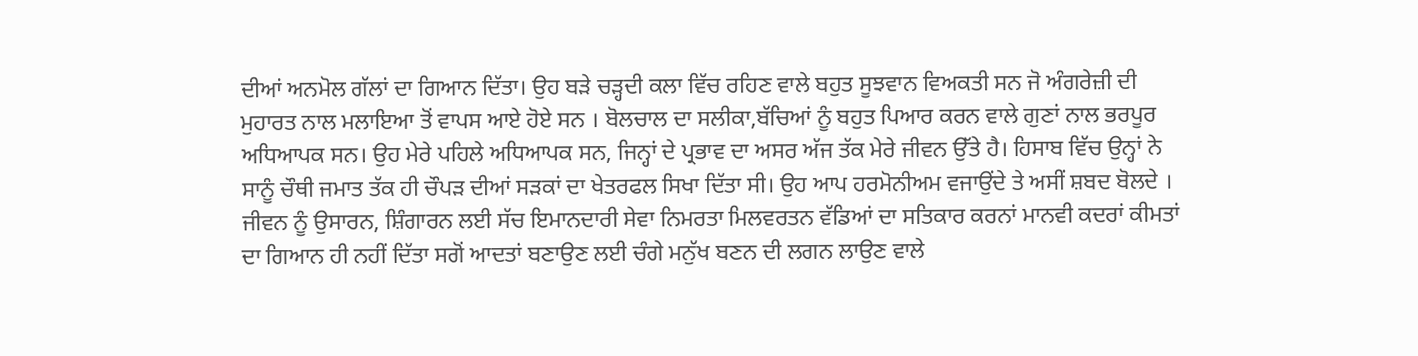ਦੀਆਂ ਅਨਮੋਲ ਗੱਲਾਂ ਦਾ ਗਿਆਨ ਦਿੱਤਾ। ਉਹ ਬੜੇ ਚੜ੍ਹਦੀ ਕਲਾ ਵਿੱਚ ਰਹਿਣ ਵਾਲੇ ਬਹੁਤ ਸੂਝਵਾਨ ਵਿਅਕਤੀ ਸਨ ਜੋ ਅੰਗਰੇਜ਼ੀ ਦੀ ਮੁਹਾਰਤ ਨਾਲ ਮਲਾਇਆ ਤੋਂ ਵਾਪਸ ਆਏ ਹੋਏ ਸਨ । ਬੋਲਚਾਲ ਦਾ ਸਲੀਕਾ,ਬੱਚਿਆਂ ਨੂੰ ਬਹੁਤ ਪਿਆਰ ਕਰਨ ਵਾਲੇ ਗੁਣਾਂ ਨਾਲ ਭਰਪੂਰ ਅਧਿਆਪਕ ਸਨ। ਉਹ ਮੇਰੇ ਪਹਿਲੇ ਅਧਿਆਪਕ ਸਨ, ਜਿਨ੍ਹਾਂ ਦੇ ਪ੍ਰਭਾਵ ਦਾ ਅਸਰ ਅੱਜ ਤੱਕ ਮੇਰੇ ਜੀਵਨ ਉੱਤੇ ਹੈ। ਹਿਸਾਬ ਵਿੱਚ ਉਨ੍ਹਾਂ ਨੇ ਸਾਨੂੰ ਚੌਥੀ ਜਮਾਤ ਤੱਕ ਹੀ ਚੌਪੜ ਦੀਆਂ ਸੜਕਾਂ ਦਾ ਖੇਤਰਫਲ ਸਿਖਾ ਦਿੱਤਾ ਸੀ। ਉਹ ਆਪ ਹਰਮੋਨੀਅਮ ਵਜਾਉਂਦੇ ਤੇ ਅਸੀਂ ਸ਼ਬਦ ਬੋਲਦੇ । ਜੀਵਨ ਨੂੰ ਉਸਾਰਨ, ਸ਼ਿੰਗਾਰਨ ਲਈ ਸੱਚ ਇਮਾਨਦਾਰੀ ਸੇਵਾ ਨਿਮਰਤਾ ਮਿਲਵਰਤਨ ਵੱਡਿਆਂ ਦਾ ਸਤਿਕਾਰ ਕਰਨਾਂ ਮਾਨਵੀ ਕਦਰਾਂ ਕੀਮਤਾਂ ਦਾ ਗਿਆਨ ਹੀ ਨਹੀਂ ਦਿੱਤਾ ਸਗੋਂ ਆਦਤਾਂ ਬਣਾਉਣ ਲਈ ਚੰਗੇ ਮਨੁੱਖ ਬਣਨ ਦੀ ਲਗਨ ਲਾਉਣ ਵਾਲੇ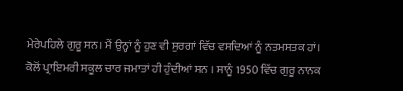ਮੇਰੇਪਹਿਲੇ ਗੁਰੂ ਸਨ। ਮੈਂ ਉਨ੍ਹਾਂ ਨੂੰ ਹੁਣ ਵੀ ਸੁਰਗਾਂ ਵਿੱਚ ਵਸਦਿਆਂ ਨੂੰ ਨਤਮਸਤਕ ਹਾਂ।
ਕੋਲੋਂ ਪ੍ਰਾਇਮਰੀ ਸਕੂਲ ਚਾਰ ਜਮਾਤਾਂ ਹੀ ਹੁੰਦੀਆਂ ਸਨ । ਸਾਨੂੰ 1950 ਵਿੱਚ ਗੁਰੂ ਨਾਨਕ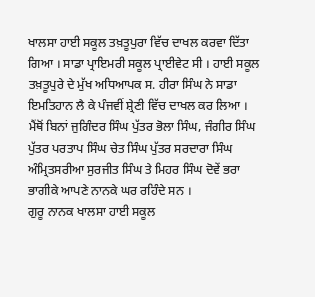ਖਾਲਸਾ ਹਾਈ ਸਕੂਲ ਤਖ਼ਤੂਪੁਰਾ ਵਿੱਚ ਦਾਖਲ ਕਰਵਾ ਦਿੱਤਾ ਗਿਆ । ਸਾਡਾ ਪ੍ਰਾਇਮਰੀ ਸਕੂਲ ਪ੍ਰਾਈਵੇਟ ਸੀ । ਹਾਈ ਸਕੂਲ ਤਖ਼ਤੂਪੁਰੇ ਦੇ ਮੁੱਖ ਅਧਿਆਪਕ ਸ. ਹੀਰਾ ਸਿੰਘ ਨੇ ਸਾਡਾ ਇਮਤਿਹਾਨ ਲੈ ਕੇ ਪੰਜਵੀਂ ਸ਼੍ਰੇਣੀ ਵਿੱਚ ਦਾਖਲ ਕਰ ਲਿਆ । ਮੈਂਥੋਂ ਬਿਨਾਂ ਜੁਗਿੰਦਰ ਸਿੰਘ ਪੁੱਤਰ ਭੋਲਾ ਸਿੰਘ, ਜੰਗੀਰ ਸਿੰਘ ਪੁੱਤਰ ਪਰਤਾਪ ਸਿੰਘ ਚੇਤ ਸਿੰਘ ਪੁੱਤਰ ਸਰਦਾਰਾ ਸਿੰਘ ਅੰਮ੍ਰਿਤਸਰੀਆ ਸੁਰਜੀਤ ਸਿੰਘ ਤੇ ਮਿਹਰ ਸਿੰਘ ਦੋਵੇਂ ਭਰਾ ਭਾਗੀਕੇ ਆਪਣੇ ਨਾਨਕੇ ਘਰ ਰਹਿੰਦੇ ਸਨ ।
ਗੁਰੂ ਨਾਨਕ ਖਾਲਸਾ ਹਾਈ ਸਕੂਲ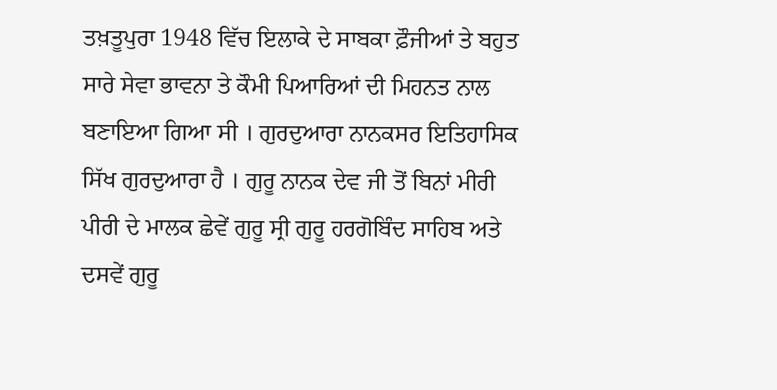ਤਖ਼ਤੂਪੁਰਾ 1948 ਵਿੱਚ ਇਲਾਕੇ ਦੇ ਸਾਬਕਾ ਫ਼ੌਜੀਆਂ ਤੇ ਬਹੁਤ ਸਾਰੇ ਸੇਵਾ ਭਾਵਨਾ ਤੇ ਕੌਮੀ ਪਿਆਰਿਆਂ ਦੀ ਮਿਹਨਤ ਨਾਲ ਬਣਾਇਆ ਗਿਆ ਸੀ । ਗੁਰਦੁਆਰਾ ਨਾਨਕਸਰ ਇਤਿਹਾਸਿਕ ਸਿੱਖ ਗੁਰਦੁਆਰਾ ਹੈ । ਗੁਰੂ ਨਾਨਕ ਦੇਵ ਜੀ ਤੋਂ ਬਿਨਾਂ ਮੀਰੀ ਪੀਰੀ ਦੇ ਮਾਲਕ ਛੇਵੇਂ ਗੁਰੂ ਸ੍ਰੀ ਗੁਰੂ ਹਰਗੋਬਿੰਦ ਸਾਹਿਬ ਅਤੇ ਦਸਵੇਂ ਗੁਰੂ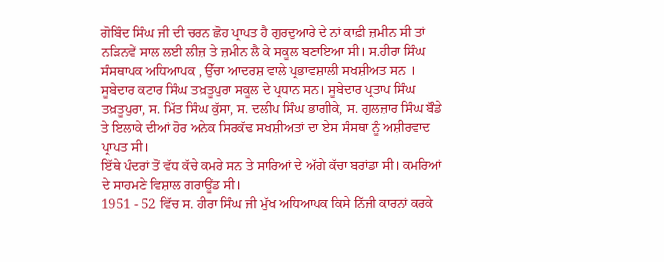ਗੋਬਿੰਦ ਸਿੰਘ ਜੀ ਦੀ ਚਰਨ ਛੋਹ ਪ੍ਰਾਪਤ ਹੈ ਗੁਰਦੁਆਰੇ ਦੇ ਨਾਂ ਕਾਫ਼ੀ ਜ਼ਮੀਨ ਸੀ ਤਾਂ ਨੜਿਨਵੇਂ ਸਾਲ ਲਈ ਲੀਜ਼ ਤੇ ਜ਼ਮੀਨ ਲੈ ਕੇ ਸਕੂਲ ਬਣਾਇਆ ਸੀ। ਸ.ਹੀਰਾ ਸਿੰਘ ਸੰਸਥਾਪਕ ਅਧਿਆਪਕ , ਉੱਚਾ ਆਦਰਸ਼ ਵਾਲੇ ਪ੍ਰਭਾਵਸ਼ਾਲੀ ਸਖਸ਼ੀਅਤ ਸਨ ।
ਸੂਬੇਦਾਰ ਕਟਾਰ ਸਿੰਘ ਤਖ਼ਤੂਪੁਰਾ ਸਕੂਲ ਦੇ ਪ੍ਰਧਾਨ ਸਨ। ਸੂਬੇਦਾਰ ਪ੍ਰਤਾਪ ਸਿੰਘ ਤਖ਼ਤੂਪੁਰਾ, ਸ. ਮਿੱਤ ਸਿੰਘ ਕੁੱਸਾ, ਸ. ਦਲੀਪ ਸਿੰਘ ਭਾਗੀਕੇ, ਸ. ਗੁਲਜ਼ਾਰ ਸਿੰਘ ਬੌਡੇ ਤੇ ਇਲਾਕੇ ਦੀਆਂ ਹੋਰ ਅਨੇਕ ਸਿਰਕੱਢ ਸਖਸ਼ੀਅਤਾਂ ਦਾ ਏਸ ਸੰਸਥਾ ਨੂੰ ਅਸ਼ੀਰਵਾਦ ਪ੍ਰਾਪਤ ਸੀ।
ਇੱਥੇ ਪੰਦਰਾਂ ਤੋਂ ਵੱਧ ਕੱਚੇ ਕਮਰੇ ਸਨ ਤੇ ਸਾਰਿਆਂ ਦੇ ਅੱਗੇ ਕੱਚਾ ਬਰਾਂਡਾ ਸੀ। ਕਮਰਿਆਂ ਦੇ ਸਾਹਮਣੇ ਵਿਸ਼ਾਲ ਗਰਾਊਂਡ ਸੀ।
1951 - 52 ਵਿੱਚ ਸ. ਹੀਰਾ ਸਿੰਘ ਜੀ ਮੁੱਖ ਅਧਿਆਪਕ ਕਿਸੇ ਨਿੱਜੀ ਕਾਰਨਾਂ ਕਰਕੇ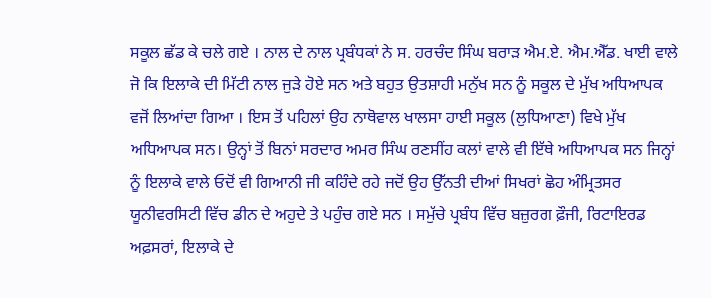ਸਕੂਲ ਛੱਡ ਕੇ ਚਲੇ ਗਏ । ਨਾਲ ਦੇ ਨਾਲ ਪ੍ਰਬੰਧਕਾਂ ਨੇ ਸ. ਹਰਚੰਦ ਸਿੰਘ ਬਰਾੜ ਐਮ.ਏ. ਐਮ.ਐੱਡ. ਖਾਈ ਵਾਲੇ ਜੋ ਕਿ ਇਲਾਕੇ ਦੀ ਮਿੱਟੀ ਨਾਲ ਜੁੜੇ ਹੋਏ ਸਨ ਅਤੇ ਬਹੁਤ ਉਤਸ਼ਾਹੀ ਮਨੁੱਖ ਸਨ ਨੂੰ ਸਕੂਲ ਦੇ ਮੁੱਖ ਅਧਿਆਪਕ ਵਜੋਂ ਲਿਆਂਦਾ ਗਿਆ । ਇਸ ਤੋਂ ਪਹਿਲਾਂ ਉਹ ਨਾਥੋਵਾਲ ਖਾਲਸਾ ਹਾਈ ਸਕੂਲ (ਲੁਧਿਆਣਾ) ਵਿਖੇ ਮੁੱਖ ਅਧਿਆਪਕ ਸਨ। ਉਨ੍ਹਾਂ ਤੋਂ ਬਿਨਾਂ ਸਰਦਾਰ ਅਮਰ ਸਿੰਘ ਰਣਸੀਂਹ ਕਲਾਂ ਵਾਲੇ ਵੀ ਇੱਥੇ ਅਧਿਆਪਕ ਸਨ ਜਿਨ੍ਹਾਂ ਨੂੰ ਇਲਾਕੇ ਵਾਲੇ ਓਦੋਂ ਵੀ ਗਿਆਨੀ ਜੀ ਕਹਿੰਦੇ ਰਹੇ ਜਦੋਂ ਉਹ ਉੱਨਤੀ ਦੀਆਂ ਸਿਖਰਾਂ ਛੋਹ ਅੰਮ੍ਰਿਤਸਰ ਯੂਨੀਵਰਸਿਟੀ ਵਿੱਚ ਡੀਨ ਦੇ ਅਹੁਦੇ ਤੇ ਪਹੁੰਚ ਗਏ ਸਨ । ਸਮੁੱਚੇ ਪ੍ਰਬੰਧ ਵਿੱਚ ਬਜ਼ੁਰਗ ਫ਼ੌਜੀ, ਰਿਟਾਇਰਡ ਅਫ਼ਸਰਾਂ, ਇਲਾਕੇ ਦੇ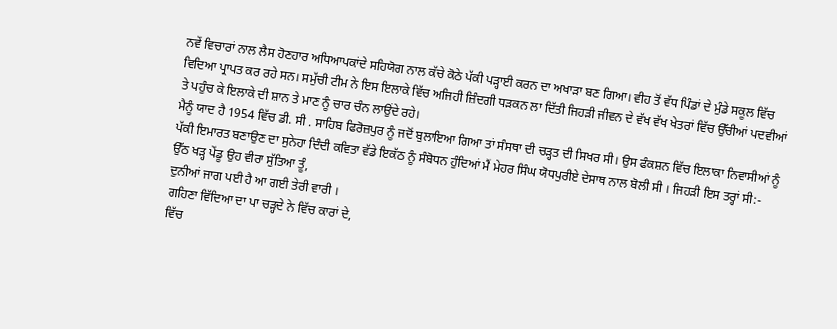ਨਵੇਂ ਵਿਚਾਰਾਂ ਨਾਲ ਲੈਸ ਹੋਣਹਾਰ ਅਧਿਆਪਕਾਂਦੇ ਸਹਿਯੋਗ ਨਾਲ ਕੱਚੇ ਕੋਠੇ ਪੱਕੀ ਪੜ੍ਹਾਈ ਕਰਨ ਦਾ ਅਖਾੜਾ ਬਣ ਗਿਆ। ਵੀਹ ਤੋਂ ਵੱਧ ਪਿੰਡਾਂ ਦੇ ਮੁੰਡੇ ਸਕੂਲ ਵਿੱਚ ਵਿਦਿਆ ਪ੍ਰਾਪਤ ਕਰ ਰਹੇ ਸਨ। ਸਮੁੱਚੀ ਟੀਮ ਨੇ ਇਸ ਇਲਾਕੇ ਵਿੱਚ ਅਜਿਹੀ ਜ਼ਿੰਦਗੀ ਧੜਕਨ ਲਾ ਦਿੱਤੀ ਜਿਹੜੀ ਜੀਵਨ ਦੇ ਵੱਖ ਵੱਖ ਖੇਤਰਾਂ ਵਿੱਚ ਉੱਚੀਆਂ ਪਦਵੀਆਂ ਤੇ ਪਹੁੰਚ ਕੇ ਇਲਾਕੇ ਦੀ ਸ਼ਾਨ ਤੇ ਮਾਣ ਨੂੰ ਚਾਰ ਚੰਨ ਲਾਉਂਦੇ ਰਹੇ।
ਮੈਨੂੰ ਯਾਦ ਹੈ 1954 ਵਿੱਚ ਡੀ. ਸੀ . ਸਾਹਿਬ ਫਿਰੋਜ਼ਪੁਰ ਨੂੰ ਜਦੋਂ ਬੁਲਾਇਆ ਗਿਆ ਤਾਂ ਸੰਸਥਾ ਦੀ ਚੜ੍ਹਤ ਦੀ ਸਿਖਰ ਸੀ। ਉਸ ਫੰਕਸ਼ਨ ਵਿੱਚ ਇਲਾਕਾ ਨਿਵਾਸੀਆਂ ਨੂੰ ਪੱਕੀ ਇਮਾਰਤ ਬਣਾਉਣ ਦਾ ਸੁਨੇਹਾ ਦਿੰਦੀ ਕਵਿਤਾ ਵੱਡੇ ਇਕੱਠ ਨੂੰ ਸੰਬੋਧਨ ਹੁੰਦਿਆਂ ਮੈਂ ਮੇਹਰ ਸਿੰਘ ਯੋਧਪੁਰੀਏ ਦੇਸਾਥ ਨਾਲ ਬੋਲੀ ਸੀ । ਜਿਹੜੀ ਇਸ ਤਰ੍ਹਾਂ ਸੀ:-
ਉੱਠ ਖੜ੍ਹ ਪੇਂਡੂ ਉਹ ਵੀਰਾ ਸੁੱਤਿਆ ਤੂੰ,
ਦੁਨੀਆਂ ਜਾਗ ਪਈ ਹੈ ਆ ਗਈ ਤੇਰੀ ਵਾਰੀ ।
ਗਹਿਣਾ ਵਿੱਦਿਆ ਦਾ ਪਾ ਚੜ੍ਹਦੇ ਨੇ ਵਿੱਚ ਕਾਰਾਂ ਦੇ,
ਵਿੱਚ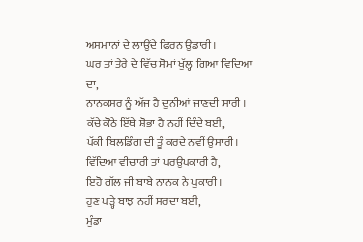ਅਸਮਾਨਾਂ ਦੇ ਲਾਉਂਦੇ ਫਿਰਨ ਉਡਾਰੀ ।
ਘਰ ਤਾਂ ਤੇਰੇ ਦੇ ਵਿੱਚ ਸੋਮਾਂ ਖੁੱਲ੍ਹ ਗਿਆ ਵਿਦਿਆ ਦਾ,
ਨਾਨਕਸਰ ਨੂੰ ਅੱਜ ਹੈ ਦੁਨੀਆਂ ਜਾਣਦੀ ਸਾਰੀ ।
ਕੱਚੇ ਕੋਠੇ ਇੱਥੇ ਸ਼ੋਭਾ ਹੈ ਨਹੀਂ ਦਿੰਦੇ ਬਈ,
ਪੱਕੀ ਬਿਲਡਿੰਗ ਦੀ ਤੂੰ ਕਰਦੇ ਨਵੀਂ ਉਸਾਰੀ।
ਵਿੱਦਿਆ ਵੀਚਾਰੀ ਤਾਂ ਪਰਉਪਕਾਰੀ ਹੈ,
ਇਹੋ ਗੱਲ ਜੀ ਬਾਬੇ ਨਾਨਕ ਨੇ ਪੁਕਾਰੀ ।
ਹੁਣ ਪੜ੍ਹੇ ਬਾਝ ਨਹੀਂ ਸਰਦਾ ਬਈ,
ਮੁੰਡਾ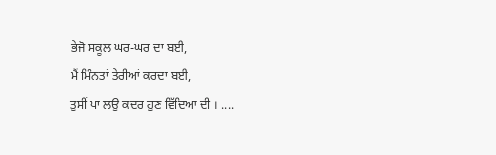ਭੇਜੋ ਸਕੂਲ ਘਰ-ਘਰ ਦਾ ਬਈ,
ਮੈਂ ਮਿੰਨਤਾਂ ਤੇਰੀਆਂ ਕਰਦਾ ਬਈ,
ਤੁਸੀਂ ਪਾ ਲਉ ਕਦਰ ਹੁਣ ਵਿੱਦਿਆ ਦੀ । ....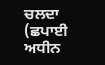ਚਲਦਾ (ਛਪਾਈ ਅਧੀਨ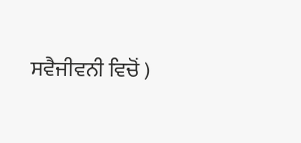ਸਵੈਜੀਵਨੀ ਵਿਚੋਂ )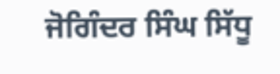ਜੋਗਿੰਦਰ ਸਿੰਘ ਸਿੱਧੂ